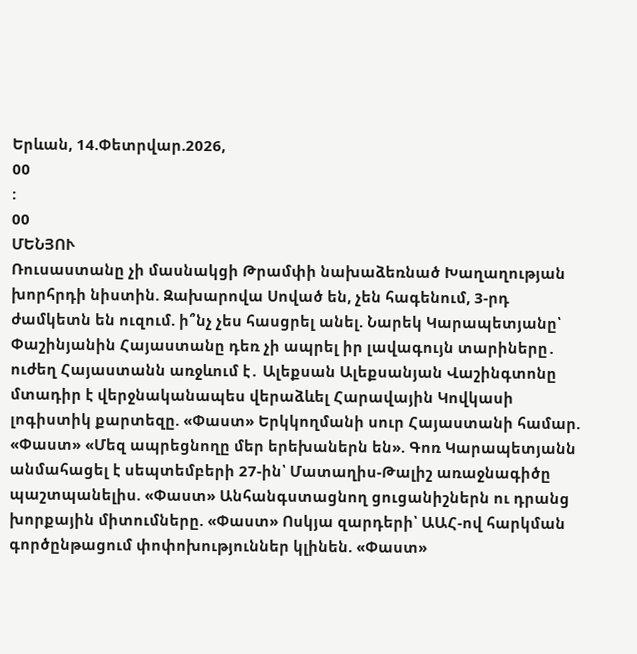Երևան, 14.Փետրվար.2026,
00
:
00
ՄԵՆՅՈՒ
Ռուսաստանը չի մասնակցի Թրամփի նախաձեռնած Խաղաղության խորհրդի նիստին. Զախարովա Սոված են, չեն հագենում, 3-րդ ժամկետն են ուզում. ի՞նչ չես հասցրել անել. Նարեկ Կարապետյանը՝ Փաշինյանին Հայաստանը դեռ չի ապրել իր լավագույն տարիները․ ուժեղ Հայաստանն առջևում է․ Ալեքսան Ալեքսանյան Վաշինգտոնը մտադիր է վերջնականապես վերաձևել Հարավային Կովկասի լոգիստիկ քարտեզը. «Փաստ» Երկկողմանի սուր Հայաստանի համար. «Փաստ» «Մեզ ապրեցնողը մեր երեխաներն են». Գոռ Կարապետյանն անմահացել է սեպտեմբերի 27-ին՝ Մատաղիս-Թալիշ առաջնագիծը պաշտպանելիս. «Փաստ» Անհանգստացնող ցուցանիշներն ու դրանց խորքային միտումները. «Փաստ» Ոսկյա զարդերի՝ ԱԱՀ-ով հարկման գործընթացում փոփոխություններ կլինեն. «Փաստ»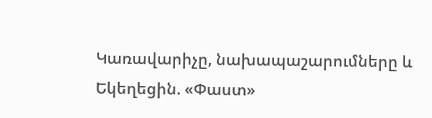Կառավարիչը, նախապաշարումները և Եկեղեցին. «Փաստ»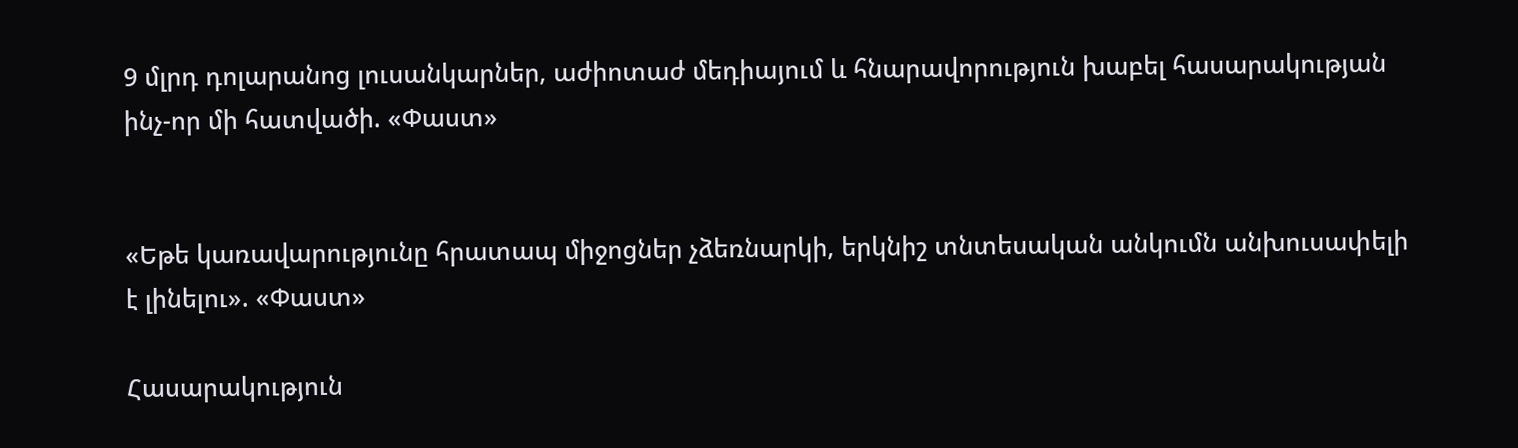9 մլրդ դոլարանոց լուսանկարներ, աժիոտաժ մեդիայում և հնարավորություն խաբել հասարակության ինչ-որ մի հատվածի. «Փաստ»


«Եթե կառավարությունը հրատապ միջոցներ չձեռնարկի, երկնիշ տնտեսական անկումն անխուսափելի է լինելու». «Փաստ»

Հասարակություն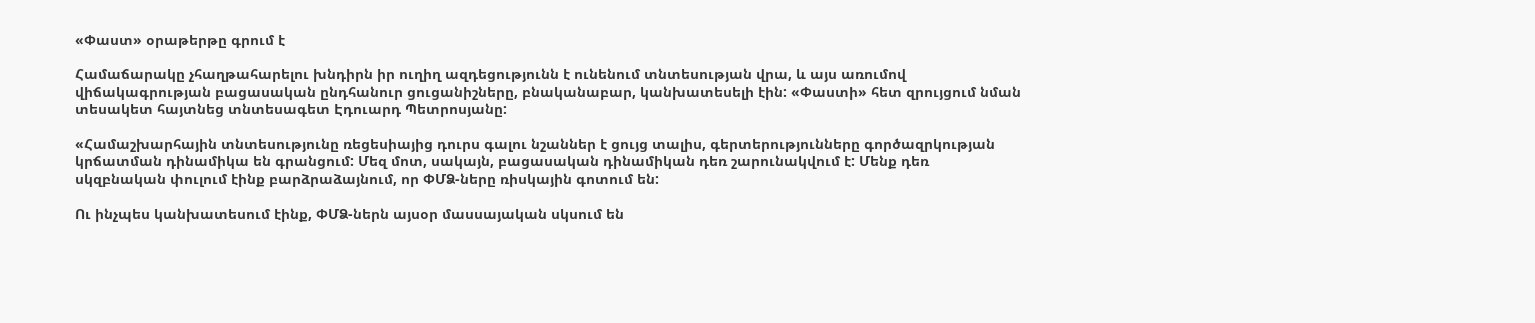«Փաստ» օրաթերթը գրում է

Համաճարակը չհաղթահարելու խնդիրն իր ուղիղ ազդեցությունն է ունենում տնտեսության վրա, և այս առումով վիճակագրության բացասական ընդհանուր ցուցանիշները, բնականաբար, կանխատեսելի էին: «Փաստի» հետ զրույցում նման տեսակետ հայտնեց տնտեսագետ Էդուարդ Պետրոսյանը:

«Համաշխարհային տնտեսությունը ռեցեսիայից դուրս գալու նշաններ է ցույց տալիս, գերտերությունները գործազրկության կրճատման դինամիկա են գրանցում: Մեզ մոտ, սակայն, բացասական դինամիկան դեռ շարունակվում է: Մենք դեռ սկզբնական փուլում էինք բարձրաձայնում, որ ՓՄՁ-ները ռիսկային գոտում են:

Ու ինչպես կանխատեսում էինք, ՓՄՁ-ներն այսօր մասսայական սկսում են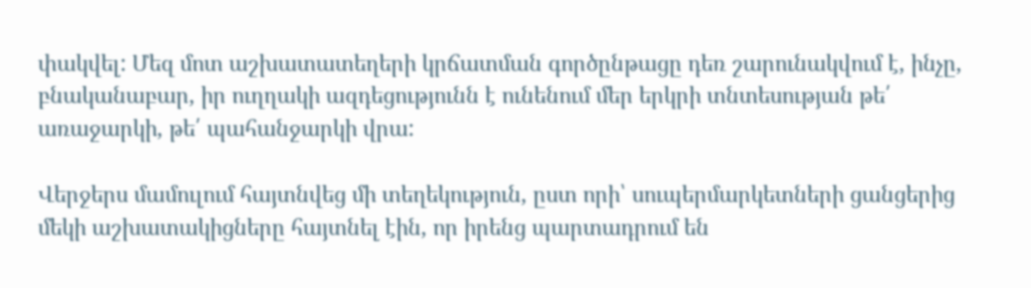փակվել: Մեզ մոտ աշխատատեղերի կրճատման գործընթացը դեռ շարունակվում է, ինչը, բնականաբար, իր ուղղակի ազդեցությունն է ունենում մեր երկրի տնտեսության թե՛ առաջարկի, թե՛ պահանջարկի վրա:

Վերջերս մամուլում հայտնվեց մի տեղեկություն, ըստ որի՝ սուպերմարկետների ցանցերից մեկի աշխատակիցները հայտնել էին, որ իրենց պարտադրում են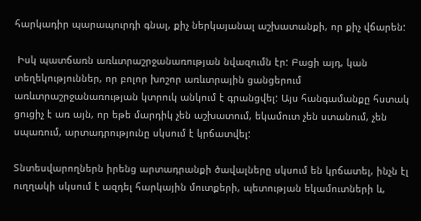հարկադիր պարապուրդի գնալ, քիչ ներկայանալ աշխատանքի, որ քիչ վճարեն:

 Իսկ պատճառն առևտրաշրջանառության նվազումն էր: Բացի այդ, կան տեղեկություններ, որ բոլոր խոշոր առևտրային ցանցերում առևտրաշրջանառության կտրուկ անկում է գրանցվել: Այս հանգամանքը հստակ ցուցիչ է առ այն, որ եթե մարդիկ չեն աշխատում, եկամուտ չեն ստանում, չեն սպառում, արտադրությունը սկսում է կրճատվել:

Տնտեսվարողներն իրենց արտադրանքի ծավալները սկսում են կրճատել, ինչն էլ ուղղակի սկսում է ազդել հարկային մուտքերի, պետության եկամուտների և,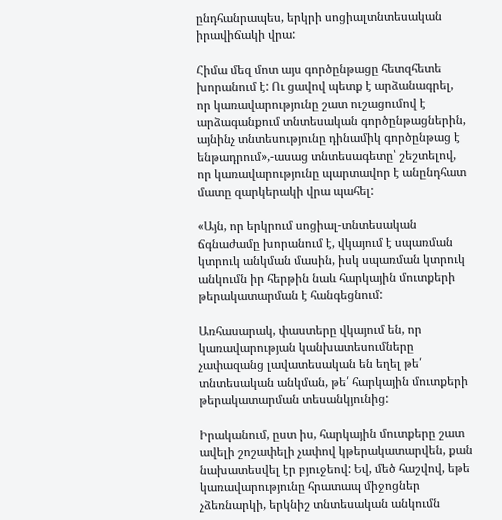ընդհանրապես, երկրի սոցիալտնտեսական իրավիճակի վրա:

Հիմա մեզ մոտ այս գործընթացը հետզհետե խորանում է: Ու ցավով պետք է արձանագրել, որ կառավարությունը շատ ուշացումով է արձագանքում տնտեսական գործընթացներին, այնինչ տնտեսությունը դինամիկ գործընթաց է ենթադրում»,-ասաց տնտեսագետը՝ շեշտելով, որ կառավարությունը պարտավոր է անընդհատ մատը զարկերակի վրա պահել:

«Այն, որ երկրում սոցիալ-տնտեսական ճգնաժամը խորանում է, վկայում է սպառման կտրուկ անկման մասին, իսկ սպառման կտրուկ անկումն իր հերթին նաև հարկային մուտքերի թերակատարման է հանգեցնում:

Առհասարակ, փաստերը վկայում են, որ կառավարության կանխատեսումները չափազանց լավատեսական են եղել թե՛ տնտեսական անկման, թե՛ հարկային մուտքերի թերակատարման տեսանկյունից:

Իրականում, ըստ իս, հարկային մուտքերը շատ ավելի շոշափելի չափով կթերակատարվեն, քան նախատեսվել էր բյուջեով: Եվ, մեծ հաշվով, եթե կառավարությունը հրատապ միջոցներ չձեռնարկի, երկնիշ տնտեսական անկումն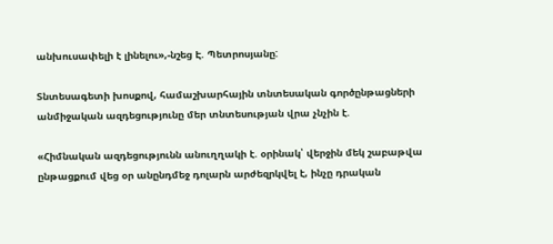անխուսափելի է լինելու»,-նշեց Է. Պետրոսյանը:

Տնտեսագետի խոսքով, համաշխարհային տնտեսական գործընթացների անմիջական ազդեցությունը մեր տնտեսության վրա չնչին է.

«Հիմնական ազդեցությունն անուղղակի է. օրինակ՝ վերջին մեկ շաբաթվա ընթացքում վեց օր անընդմեջ դոլարն արժեզրկվել է, ինչը դրական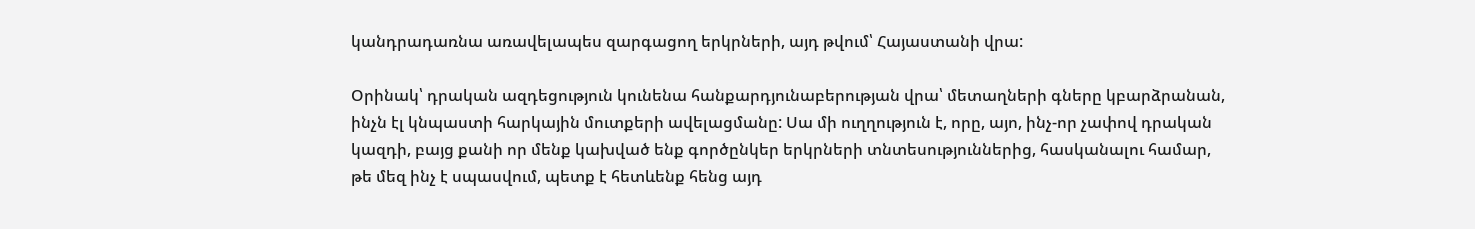կանդրադառնա առավելապես զարգացող երկրների, այդ թվում՝ Հայաստանի վրա:

Օրինակ՝ դրական ազդեցություն կունենա հանքարդյունաբերության վրա՝ մետաղների գները կբարձրանան, ինչն էլ կնպաստի հարկային մուտքերի ավելացմանը: Սա մի ուղղություն է, որը, այո, ինչ-որ չափով դրական կազդի, բայց քանի որ մենք կախված ենք գործընկեր երկրների տնտեսություններից, հասկանալու համար, թե մեզ ինչ է սպասվում, պետք է հետևենք հենց այդ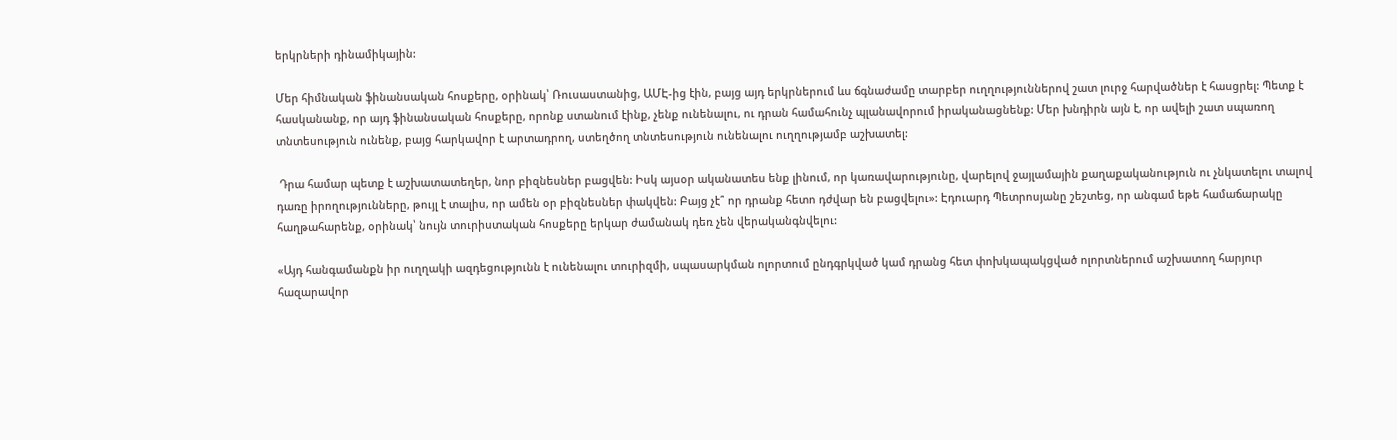երկրների դինամիկային:

Մեր հիմնական ֆինանսական հոսքերը, օրինակ՝ Ռուսաստանից, ԱՄԷ-ից էին, բայց այդ երկրներում ևս ճգնաժամը տարբեր ուղղություններով շատ լուրջ հարվածներ է հասցրել: Պետք է հասկանանք, որ այդ ֆինանսական հոսքերը, որոնք ստանում էինք, չենք ունենալու, ու դրան համահունչ պլանավորում իրականացնենք: Մեր խնդիրն այն է, որ ավելի շատ սպառող տնտեսություն ունենք, բայց հարկավոր է արտադրող, ստեղծող տնտեսություն ունենալու ուղղությամբ աշխատել:

 Դրա համար պետք է աշխատատեղեր, նոր բիզնեսներ բացվեն: Իսկ այսօր ականատես ենք լինում, որ կառավարությունը, վարելով ջայլամային քաղաքականություն ու չնկատելու տալով դառը իրողությունները, թույլ է տալիս, որ ամեն օր բիզնեսներ փակվեն: Բայց չէ՞ որ դրանք հետո դժվար են բացվելու»: Էդուարդ Պետրոսյանը շեշտեց, որ անգամ եթե համաճարակը հաղթահարենք, օրինակ՝ նույն տուրիստական հոսքերը երկար ժամանակ դեռ չեն վերականգնվելու:

«Այդ հանգամանքն իր ուղղակի ազդեցությունն է ունենալու տուրիզմի, սպասարկման ոլորտում ընդգրկված կամ դրանց հետ փոխկապակցված ոլորտներում աշխատող հարյուր հազարավոր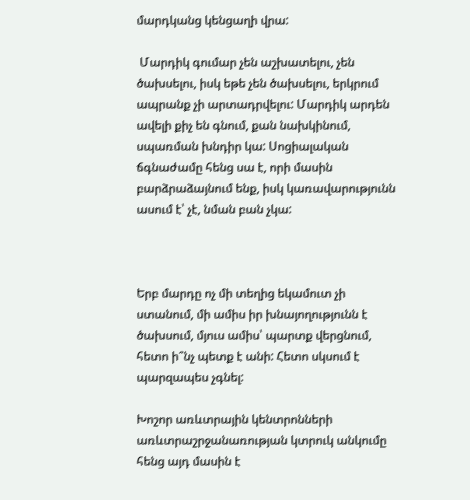մարդկանց կենցաղի վրա:

 Մարդիկ գումար չեն աշխատելու, չեն ծախսելու, իսկ եթե չեն ծախսելու, երկրում ապրանք չի արտադրվելու: Մարդիկ արդեն ավելի քիչ են գնում, քան նախկինում, սպառման խնդիր կա: Սոցիալական ճգնաժամը հենց սա է, որի մասին բարձրաձայնում ենք, իսկ կառավարությունն ասում է՝ չէ, նման բան չկա:



Երբ մարդը ոչ մի տեղից եկամուտ չի ստանում, մի ամիս իր խնայողությունն է ծախսում, մյուս ամիս՝ պարտք վերցնում, հետո ի՞նչ պետք է անի: Հետո սկսում է պարզապես չգնել:

Խոշոր առևտրային կենտրոնների առևտրաշրջանառության կտրուկ անկումը հենց այդ մասին է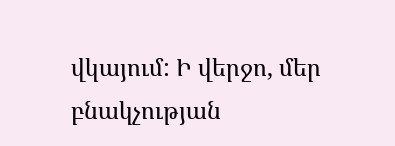վկայում: Ի վերջո, մեր բնակչության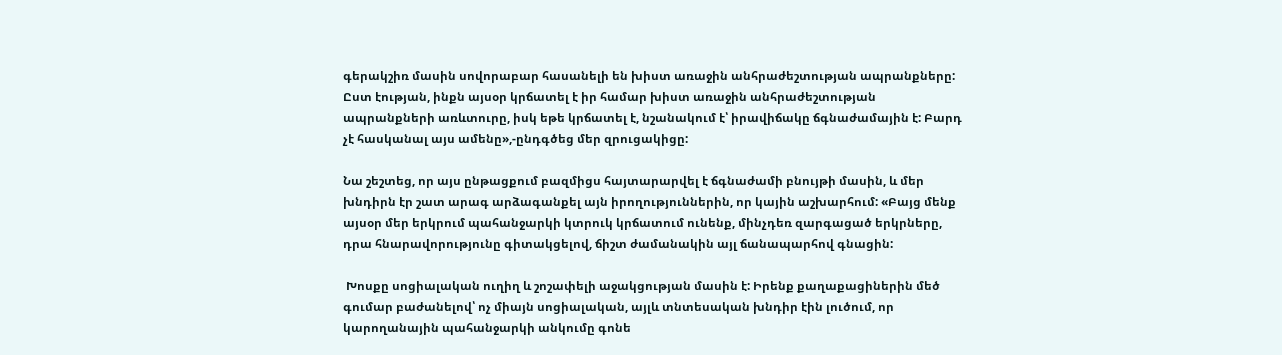գերակշիռ մասին սովորաբար հասանելի են խիստ առաջին անհրաժեշտության ապրանքները: Ըստ էության, ինքն այսօր կրճատել է իր համար խիստ առաջին անհրաժեշտության ապրանքների առևտուրը, իսկ եթե կրճատել է, նշանակում է՝ իրավիճակը ճգնաժամային է: Բարդ չէ հասկանալ այս ամենը»,-ընդգծեց մեր զրուցակիցը:

Նա շեշտեց, որ այս ընթացքում բազմիցս հայտարարվել է ճգնաժամի բնույթի մասին, և մեր խնդիրն էր շատ արագ արձագանքել այն իրողություններին, որ կային աշխարհում: «Բայց մենք այսօր մեր երկրում պահանջարկի կտրուկ կրճատում ունենք, մինչդեռ զարգացած երկրները, դրա հնարավորությունը գիտակցելով, ճիշտ ժամանակին այլ ճանապարհով գնացին:

 Խոսքը սոցիալական ուղիղ և շոշափելի աջակցության մասին է: Իրենք քաղաքացիներին մեծ գումար բաժանելով՝ ոչ միայն սոցիալական, այլև տնտեսական խնդիր էին լուծում, որ կարողանային պահանջարկի անկումը գոնե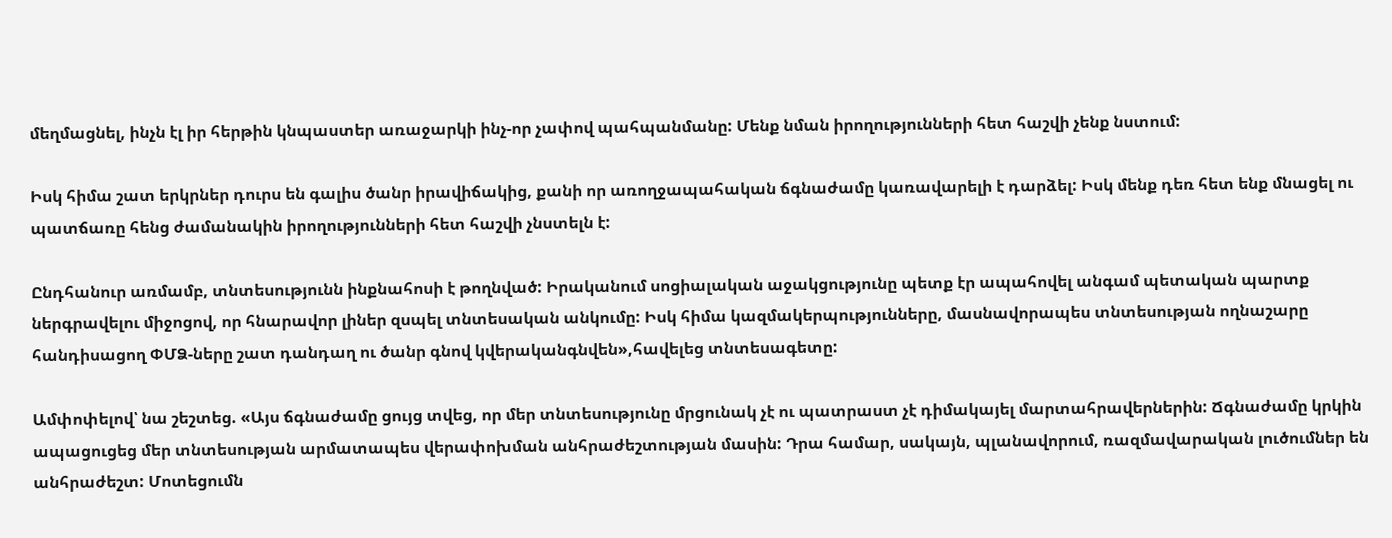մեղմացնել, ինչն էլ իր հերթին կնպաստեր առաջարկի ինչ-որ չափով պահպանմանը: Մենք նման իրողությունների հետ հաշվի չենք նստում:

Իսկ հիմա շատ երկրներ դուրս են գալիս ծանր իրավիճակից, քանի որ առողջապահական ճգնաժամը կառավարելի է դարձել: Իսկ մենք դեռ հետ ենք մնացել ու պատճառը հենց ժամանակին իրողությունների հետ հաշվի չնստելն է:

Ընդհանուր առմամբ, տնտեսությունն ինքնահոսի է թողնված: Իրականում սոցիալական աջակցությունը պետք էր ապահովել անգամ պետական պարտք ներգրավելու միջոցով, որ հնարավոր լիներ զսպել տնտեսական անկումը: Իսկ հիմա կազմակերպությունները, մասնավորապես տնտեսության ողնաշարը հանդիսացող ՓՄՁ-ները շատ դանդաղ ու ծանր գնով կվերականգնվեն»,հավելեց տնտեսագետը:

Ամփոփելով՝ նա շեշտեց. «Այս ճգնաժամը ցույց տվեց, որ մեր տնտեսությունը մրցունակ չէ ու պատրաստ չէ դիմակայել մարտահրավերներին: Ճգնաժամը կրկին ապացուցեց մեր տնտեսության արմատապես վերափոխման անհրաժեշտության մասին: Դրա համար, սակայն, պլանավորում, ռազմավարական լուծումներ են անհրաժեշտ: Մոտեցումն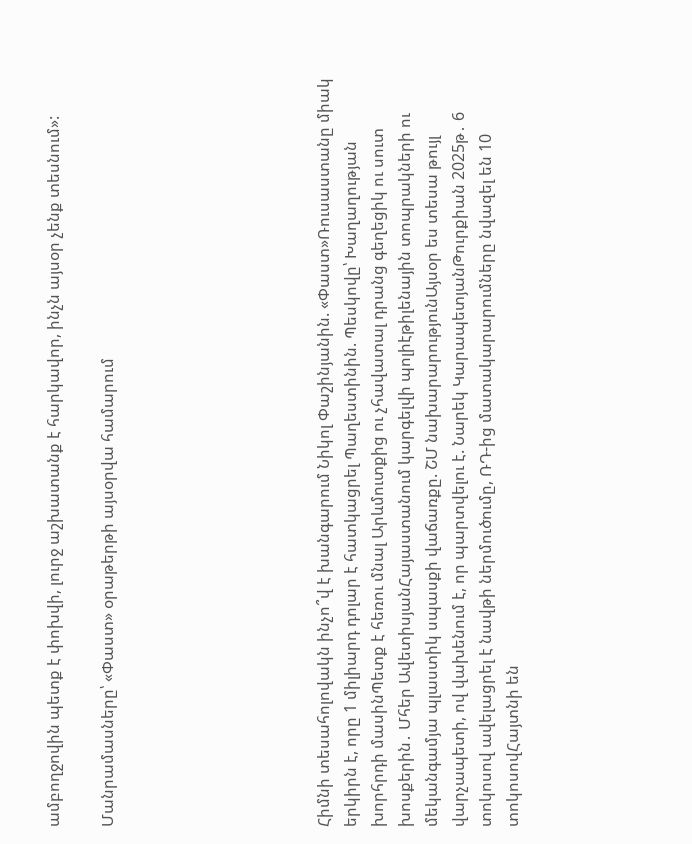ամբողջովին պետք է փոխվի, լուրջ աշխատանք է հարկավոր, ինչն այսօր չենք տեսնում»:

Մանրամասները՝ «Փաստ» օրաթերթի այսօրվա համարում







Հիմնի տեսահոլովակն ինչո՞վ է խանգարում Նիկոլ Փաշինյանին. «Փաստ»Ռուսաստանը միակ երկիրն է, որը 1 միլիարդ դոլար է հատկացրել Պաղեստինին. Պեսկովը՝ Խաղաղության խորհրդի մասինՊետք է հեռու մնալ Արևմուտքից ու չհավատալ դրանց գեղեցիկ ու սուտ խոսքերին․ Մհեր ԱվետիսյանՀայաստանում կարգելվի պոլիէթիլենային տոպրակների ու մեկանգամյա պլաստիկ սպասքի վաճառքը. ՇՄ նախարարությունԱյսօր ես տեսա թույլ վարչապետի, ով վախենում է, որ պարտվելու է. Նարեկ ԿարապետյանԹուրքիան 2025թ․ 6 տոկոսով ավելացրել է նավթի ներմուծումը, ՌԴ-ից մատակարարումները նվազել են 10 տոկոսովՀայտնի են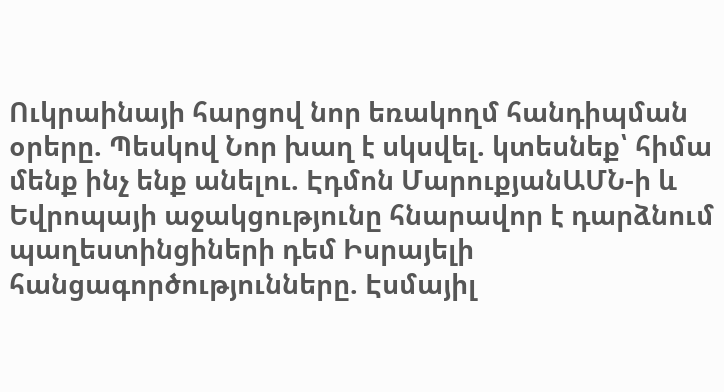Ուկրաինայի հարցով նոր եռակողմ հանդիպման օրերը. Պեսկով Նոր խաղ է սկսվել. կտեսնեք՝ հիմա մենք ինչ ենք անելու. Էդմոն ՄարուքյանԱՄՆ-ի և Եվրոպայի աջակցությունը հնարավոր է դարձնում պաղեստինցիների դեմ Իսրայելի հանցագործությունները. Էսմայիլ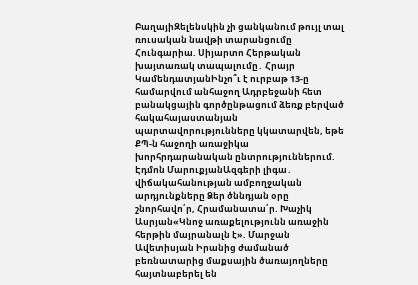ԲաղայիԶելենսկին չի ցանկանում թույլ տալ ռուսական նավթի տարանցումը Հունգարիա. Սիյարտո Հերթական խայտառակ տապալումը․ Հրայր ԿամենդատյանԻնչո՞ւ է ուրբաթ 13-ը համարվում անհաջող Ադրբեջանի հետ բանակցային գործընթացում ձեռք բերված հակահայաստանյան պարտավորությունները կկատարվեն, եթե ՔՊ-ն հաջողի առաջիկա խորհրդարանական ընտրություններում. Էդմոն ՄարուքյանԱզգերի լիգա․ վիճակահանության ամբողջական արդյունքները Ձեր ծննդյան օրը շնորհավո՛ր, Հրամանատա՛ր. Խաչիկ Ասրյան«Կնոջ առաքելությունն առաջին հերթին մայրանալն է». Մարջան Ավետիսյան Իրանից ժամանած բեռնատարից մաքսային ծառայողները հայտնաբերել են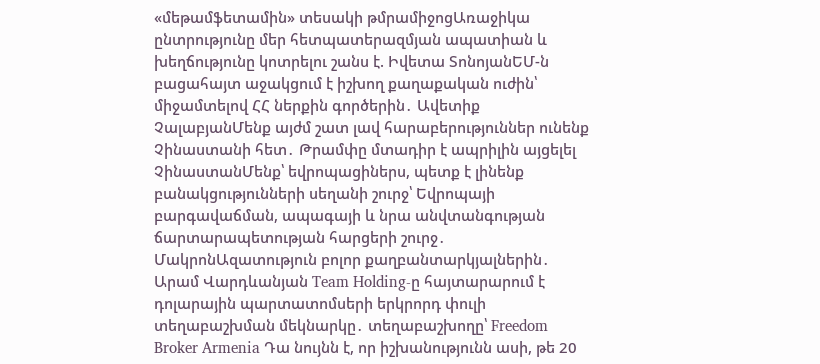«մեթամֆետամին» տեսակի թմրամիջոցԱռաջիկա ընտրությունը մեր հետպատերազմյան ապատիան և խեղճությունը կոտրելու շանս է. Իվետա ՏոնոյանԵՄ-ն բացահայտ աջակցում է իշխող քաղաքական ուժին՝ միջամտելով ՀՀ ներքին գործերին․ Ավետիք ՉալաբյանՄենք այժմ շատ լավ հարաբերություններ ունենք Չինաստանի հետ․ Թրամփը մտադիր է ապրիլին այցելել ՉինաստանՄենք՝ եվրոպացիներս, պետք է լինենք բանակցությունների սեղանի շուրջ՝ Եվրոպայի բարգավաճման, ապագայի և նրա անվտանգության ճարտարապետության հարցերի շուրջ․ ՄակրոնԱզատություն բոլոր քաղբանտարկյալներին․ Արամ Վարդևանյան Team Holding-ը հայտարարում է դոլարային պարտատոմսերի երկրորդ փուլի տեղաբաշխման մեկնարկը․ տեղաբաշխողը՝ Freedom Broker Armenia Դա նույնն է, որ իշխանությունն ասի, թե 20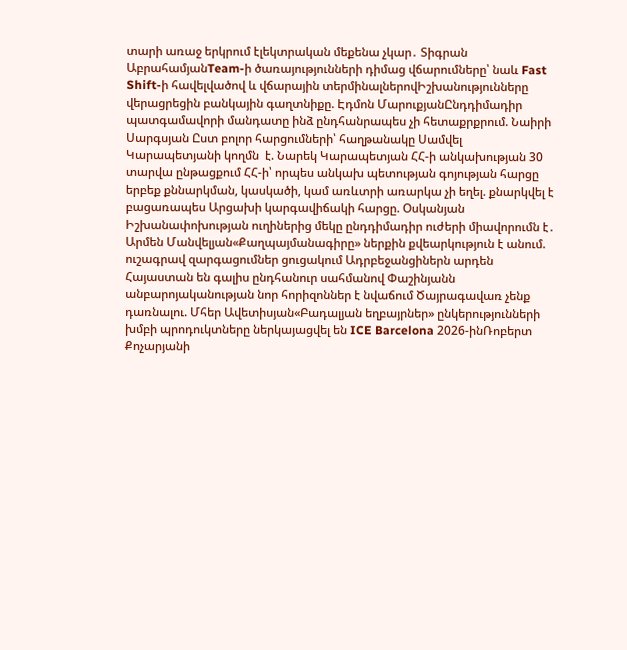տարի առաջ երկրում էլեկտրական մեքենա չկար․ Տիգրան ԱբրահամյանTeam-ի ծառայությունների դիմաց վճարումները՝ նաև Fast Shift-ի հավելվածով և վճարային տերմինալներովԻշխանությունները վերացրեցին բանկային գաղտնիքը. Էդմոն ՄարուքյանԸնդդիմադիր պատգամավորի մանդատը ինձ ընդհանրապես չի հետաքրքրում. Նաիրի Սարգսյան Ըստ բոլոր հարցումների՝ հաղթանակը Սամվել Կարապետյանի կողմն  է. Նարեկ Կարապետյան ՀՀ-ի անկախության 30 տարվա ընթացքում ՀՀ-ի՝ որպես անկախ պետության գոյության հարցը երբեք քննարկման, կասկածի, կամ առևտրի առարկա չի եղել. քնարկվել է բացառապես Արցախի կարգավիճակի հարցը. Օսկանյան Իշխանափոխության ուղիներից մեկը ընդդիմադիր ուժերի միավորումն է․ Արմեն Մանվելյան«Քաղպայմանագիրը» ներքին քվեարկություն է անում. ուշագրավ զարգացումներ ցուցակում Ադրբեջանցիներն արդեն Հայաստան են գալիս ընդհանուր սահմանով Փաշինյանն անբարոյականության նոր հորիզոններ է նվաճում Ծայրագավառ չենք դառնալու. Մհեր Ավետիսյան«Բադալյան եղբայրներ» ընկերությունների խմբի պրոդուկտները ներկայացվել են ICE Barcelona 2026-ինՌոբերտ Քոչարյանի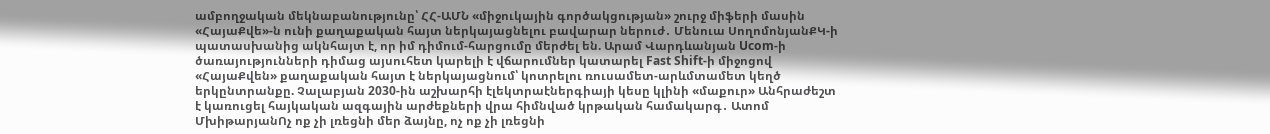ամբողջական մեկնաբանությունը՝ ՀՀ-ԱՄՆ «միջուկային գործակցության» շուրջ միֆերի մասին «ՀայաՔվե»-ն ունի քաղաքական հայտ ներկայացնելու բավարար ներուժ․ Մենուա ՍողոմոնյանՔԿ-ի պատասխանից ակնհայտ է, որ իմ դիմում-հարցումը մերժել են. Արամ Վարդևանյան Ucom-ի ծառայությունների դիմաց այսուհետ կարելի է վճարումներ կատարել Fast Shift-ի միջոցով «ՀայաՔվեն» քաղաքական հայտ է ներկայացնում՝ կոտրելու ռուսամետ-արևմտամետ կեղծ երկընտրանքը. Չալաբյան 2030-ին աշխարհի էլեկտրաէներգիայի կեսը կլինի «մաքուր» Անհրաժեշտ է կառուցել հայկական ազգային արժեքների վրա հիմնված կրթական համակարգ․ Ատոմ ՄխիթարյանՈչ ոք չի լռեցնի մեր ձայնը, ոչ ոք չի լռեցնի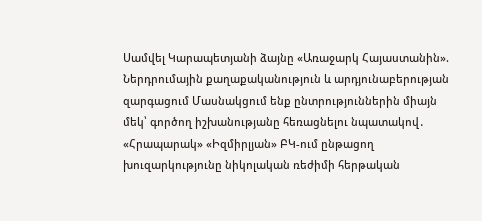Սամվել Կարապետյանի ձայնը «Առաջարկ Հայաստանին». Ներդրումային քաղաքականություն և արդյունաբերության զարգացում Մասնակցում ենք ընտրություններին միայն մեկ՝ գործող իշխանությանը հեռացնելու նպատակով․ «Հրապարակ» «Իզմիրլյան» ԲԿ-ում ընթացող խուզարկությունը նիկոլական ռեժիմի հերթական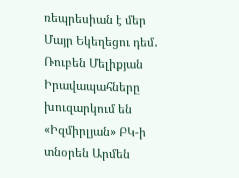ռեպրեսիան է մեր Մայր Եկեղեցու դեմ․ Ռուբեն Մելիքյան Իրավապահները խուզարկում են «Իզմիրլյան» ԲԿ-ի տնօրեն Արմեն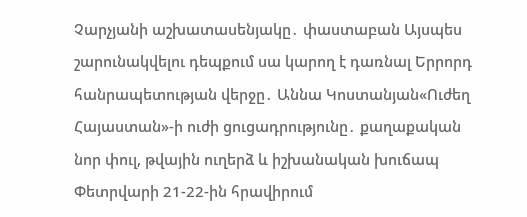Չարչյանի աշխատասենյակը․ փաստաբան Այսպես շարունակվելու դեպքում սա կարող է դառնալ Երրորդ հանրապետության վերջը․ Աննա Կոստանյան«Ուժեղ Հայաստան»-ի ուժի ցուցադրությունը․ քաղաքական նոր փուլ, թվային ուղերձ և իշխանական խուճապ Փետրվարի 21-22-ին հրավիրում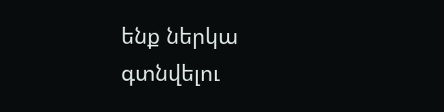ենք ներկա գտնվելու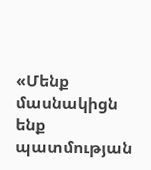«Մենք մասնակիցն ենք պատմության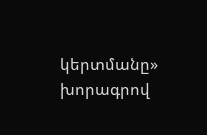կերտմանը» խորագրով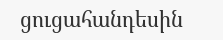ցուցահանդեսին